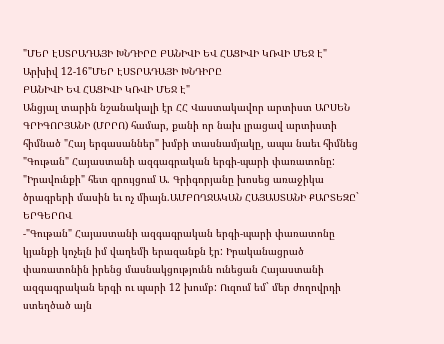"ՄԵՐ ԷՍՏՐԱԴԱՅԻ ԽՆԴԻՐԸ ԲԱՆԻՎԻ ԵՎ ՀԱՑԻՎԻ ԿՌՎԻ ՄԵՋ Է"
Արխիվ 12-16"ՄԵՐ ԷՍՏՐԱԴԱՅԻ ԽՆԴԻՐԸ
ԲԱՆԻՎԻ ԵՎ ՀԱՑԻՎԻ ԿՌՎԻ ՄԵՋ Է"
Անցյալ տարին նշանակալի էր ՀՀ Վաստակավոր արտիստ ԱՐՍԵՆ ԳՐԻԳՈՐՅԱՆԻ (ՄՐՐՈ) համար, քանի որ նախ լրացավ արտիստի հիմնած "Հայ երգասաններ" խմբի տասնամյակը, ապա նաեւ հիմնեց "Գութան" Հայաստանի ազգագրական երգի-պարի փառատոնը: "Իրավունքի" հետ զրույցում Ա. Գրիգորյանը խոսեց առաջիկա ծրագրերի մասին եւ ոչ միայն.ԱՄԲՈՂՋԱԿԱՆ ՀԱՅԱՍՏԱՆԻ ՔԱՐՏԵԶԸ` ԵՐԳԵՐՈՎ
-"Գութան" Հայաստանի ազգագրական երգի-պարի փառատոնը կյանքի կոչելն իմ վաղեմի երազանքն էր: Իրականացրած փառատոնին իրենց մասնակցությունն ունեցան Հայաստանի ազգագրական երգի ու պարի 12 խումբ: Ուզում եմ` մեր ժողովրդի ստեղծած այն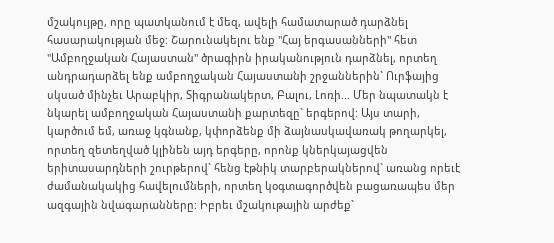մշակույթը, որը պատկանում է մեզ, ավելի համատարած դարձնել հասարակության մեջ: Շարունակելու ենք "Հայ երգասանների" հետ "Ամբողջական Հայաստան" ծրագիրն իրականություն դարձնել, որտեղ անդրադարձել ենք ամբողջական Հայաստանի շրջաններին` Ուրֆայից սկսած մինչեւ Արաբկիր, Տիգրանակերտ, Բալու, Լոռի... Մեր նպատակն է նկարել ամբողջական Հայաստանի քարտեզը` երգերով: Այս տարի, կարծում եմ, առաջ կգնանք, կփորձենք մի ձայնասկավառակ թողարկել, որտեղ զետեղված կլինեն այդ երգերը, որոնք կներկայացվեն երիտասարդների շուրթերով` հենց էթնիկ տարբերակներով` առանց որեւէ ժամանակակից հավելումների, որտեղ կօգտագործվեն բացառապես մեր ազգային նվագարանները: Իբրեւ մշակութային արժեք`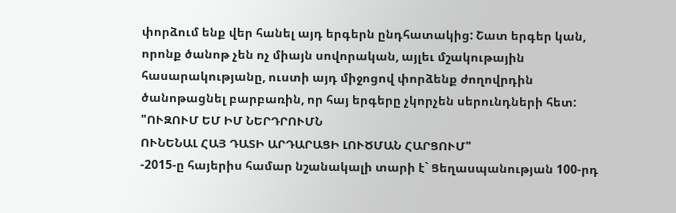փորձում ենք վեր հանել այդ երգերն ընդհատակից: Շատ երգեր կան, որոնք ծանոթ չեն ոչ միայն սովորական, այլեւ մշակութային հասարակությանը, ուստի այդ միջոցով փորձենք ժողովրդին ծանոթացնել բարբառին, որ հայ երգերը չկորչեն սերունդների հետ:
"ՈՒԶՈՒՄ ԵՄ ԻՄ ՆԵՐԴՐՈՒՄՆ
ՈՒՆԵՆԱԼ ՀԱՅ ԴԱՏԻ ԱՐԴԱՐԱՑԻ ԼՈՒԾՄԱՆ ՀԱՐՑՈՒՄ"
-2015-ը հայերիս համար նշանակալի տարի է` Ցեղասպանության 100-րդ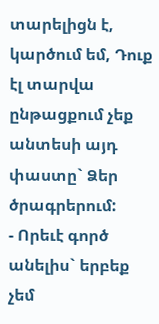տարելիցն է, կարծում եմ, Դուք էլ տարվա ընթացքում չեք անտեսի այդ փաստը` Ձեր ծրագրերում:
- Որեւէ գործ անելիս` երբեք չեմ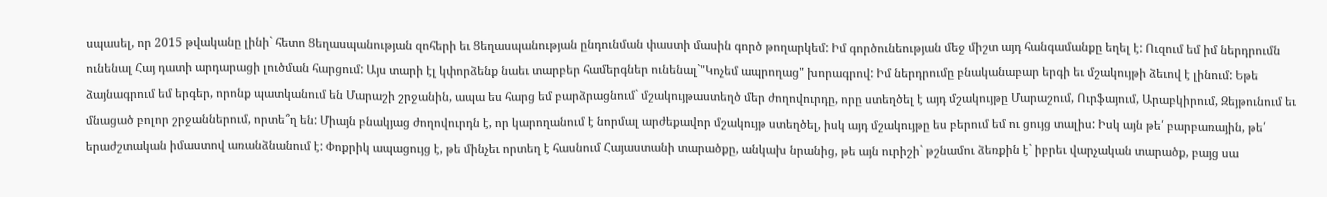սպասել, որ 2015 թվականը լինի` հետո Ցեղասպանության զոհերի եւ Ցեղասպանության ընդունման փաստի մասին գործ թողարկեմ: Իմ գործունեության մեջ միշտ այդ հանգամանքը եղել է: Ուզում եմ իմ ներդրումն ունենալ Հայ դատի արդարացի լուծման հարցում: Այս տարի էլ կփորձենք նաեւ տարբեր համերգներ ունենալ`"Կոչեմ ապրողաց" խորագրով: Իմ ներդրումը բնականաբար երգի եւ մշակույթի ձեւով է լինում: Եթե ձայնագրում եմ երգեր, որոնք պատկանում են Մարաշի շրջանին, ապա ես հարց եմ բարձրացնում` մշակույթաստեղծ մեր ժողովուրդը, որը ստեղծել է այդ մշակույթը Մարաշում, Ուրֆայում, Արաբկիրում, Զեյթունում եւ մնացած բոլոր շրջաններում, որտե՞ղ են: Միայն բնակյաց ժողովուրդն է, որ կարողանում է նորմալ արժեքավոր մշակույթ ստեղծել, իսկ այդ մշակույթը ես բերում եմ ու ցույց տալիս: Իսկ այն թե՛ բարբառային, թե՛ երաժշտական իմաստով առանձնանում է: Փոքրիկ ապացույց է, թե մինչեւ որտեղ է հասնում Հայաստանի տարածքը, անկախ նրանից, թե այն ուրիշի` թշնամու ձեռքին է` իբրեւ վարչական տարածք, բայց սա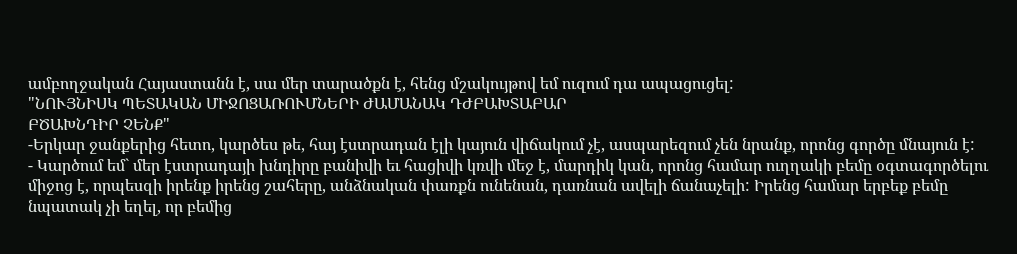ամբողջական Հայաստանն է, սա մեր տարածքն է, հենց մշակույթով եմ ուզում դա ապացուցել:
"ՆՈՒՅՆԻՍԿ ՊԵՏԱԿԱՆ ՄԻՋՈՑԱՌՈՒՄՆԵՐԻ ԺԱՄԱՆԱԿ ԴԺԲԱԽՏԱԲԱՐ
ԲԾԱԽՆԴԻՐ ՉԵՆՔ"
-Երկար ջանքերից հետո, կարծես թե, հայ էստրադան էլի կայուն վիճակում չէ, ասպարեզում չեն նրանք, որոնց գործը մնայուն է:
- Կարծում եմ` մեր էստրադայի խնդիրը բանիվի եւ հացիվի կռվի մեջ է, մարդիկ կան, որոնց համար ուղղակի բեմը օգտագործելու միջոց է, որպեսզի իրենք իրենց շահերը, անձնական փառքն ունենան, դառնան ավելի ճանաչելի: Իրենց համար երբեք բեմը նպատակ չի եղել, որ բեմից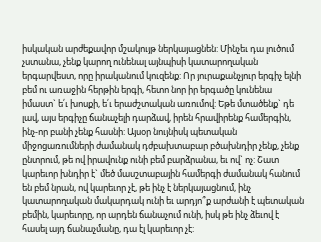իսկական արժեքավոր մշակույթ ներկայացնեն: Մինչեւ դա լուծում չստանա, չենք կարող ունենալ այնպիսի կատարողական երգարվեստ, որը իրականում կուզենք: Որ յուրաքանչյուր երգիչ ելնի բեմ ու առաջին հերթին երգի, հետո նոր իր երգածը կունենա իմաստ` ե՛ւ խոսքի, ե՛ւ երաժշտական առումով: Եթե մտածենք` դե լավ, այս երգիչը ճանաչելի դարձավ, իրեն հրավիրենք համերգին, ինչ-որ բանի չենք հասնի: Այսօր նույնիսկ պետական միջոցառումների ժամանակ դժբախտաբար բծախնդիր չենք, չենք ընտրում, թե ով իրավունք ունի բեմ բարձրանա, եւ ով` ոչ: Շատ կարեւոր խնդիր է` մեծ մասշտաբային համերգի ժամանակ հանում են բեմ նրան, ով կարեւոր չէ, թե ինչ է ներկայացնում, ինչ կատարողական մակարդակ ունի եւ արդյո՞ք արժանի է պետական բեմին, կարեւորը, որ արդեն ճանաչում ունի, իսկ թե ինչ ձեւով է հասել այդ ճանաչմանը, դա էլ կարեւոր չէ: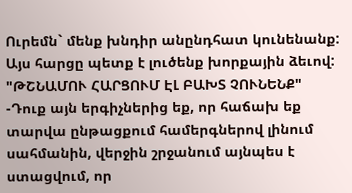Ուրեմն` մենք խնդիր անընդհատ կունենանք: Այս հարցը պետք է լուծենք խորքային ձեւով:
"ԹՇՆԱՄՈՒ ՀԱՐՑՈՒՄ ԷԼ ԲԱԽՏ ՉՈՒՆԵՆՔ"
-Դուք այն երգիչներից եք, որ հաճախ եք տարվա ընթացքում համերգներով լինում սահմանին, վերջին շրջանում այնպես է ստացվում, որ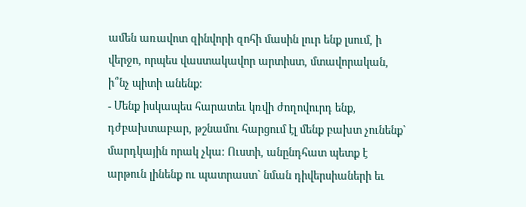ամեն առավոտ զինվորի զոհի մասին լուր ենք լսում, ի վերջո, որպես վաստակավոր արտիստ, մտավորական, ի՞նչ պիտի անենք:
- Մենք իսկապես հարատեւ կռվի ժողովուրդ ենք, դժբախտաբար, թշնամու հարցում էլ մենք բախտ չունենք` մարդկային որակ չկա: Ուստի, անընդհատ պետք է արթուն լինենք ու պատրաստ` նման դիվերսիաների եւ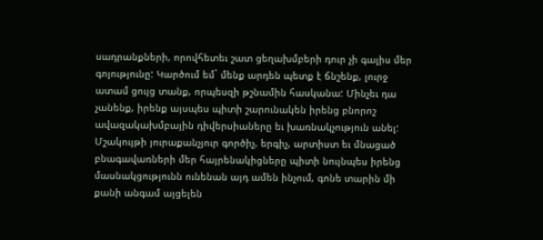սադրանքների, որովհետեւ շատ ցեղախմբերի դուր չի գալիս մեր գոյությունը: Կարծում եմ` մենք արդեն պետք է ճնշենք, լուրջ ատամ ցույց տանք, որպեսզի թշնամին հասկանա: Մինչեւ դա չանենք, իրենք այսպես պիտի շարունակեն իրենց բնորոշ ավազակախմբային դիվերսիաները եւ խառնակչություն անել: Մշակույթի յուրաքանչյուր գործիչ, երգիչ, արտիստ եւ մնացած բնագավառների մեր հայրենակիցները պիտի նույնպես իրենց մասնակցությունն ունենան այդ ամեն ինչում, գոնե տարին մի քանի անգամ այցելեն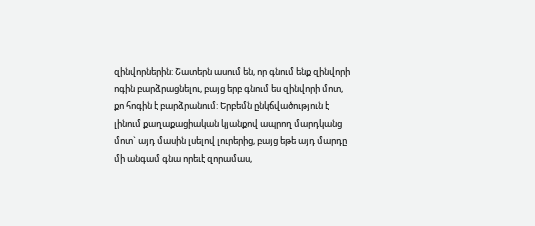զինվորներին: Շատերն ասում են, որ գնում ենք զինվորի ոգին բարձրացնելու, բայց երբ գնում ես զինվորի մոտ, քո հոգին է բարձրանում: Երբեմն ընկճվածություն է լինում քաղաքացիական կյանքով ապրող մարդկանց մոտ` այդ մասին լսելով լուրերից, բայց եթե այդ մարդը մի անգամ գնա որեւէ զորամաս,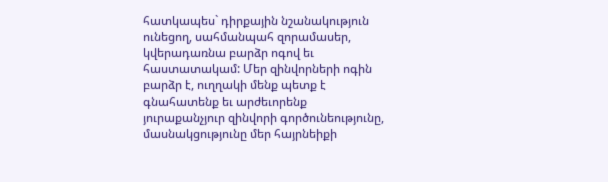հատկապես` դիրքային նշանակություն ունեցող, սահմանպահ զորամասեր, կվերադառնա բարձր ոգով եւ հաստատակամ: Մեր զինվորների ոգին բարձր է, ուղղակի մենք պետք է գնահատենք եւ արժեւորենք յուրաքանչյուր զինվորի գործունեությունը, մասնակցությունը մեր հայրնեիքի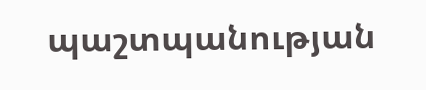պաշտպանության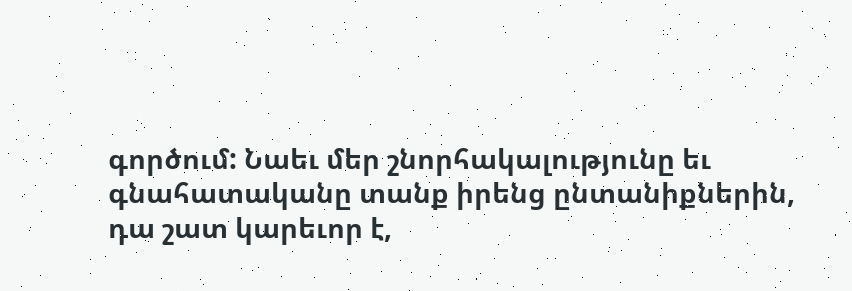գործում: Նաեւ մեր շնորհակալությունը եւ գնահատականը տանք իրենց ընտանիքներին, դա շատ կարեւոր է,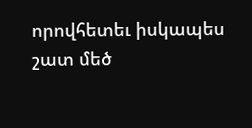որովհետեւ իսկապես շատ մեծ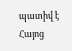պատիվ է Հայոց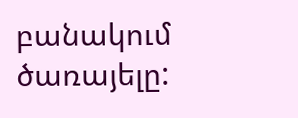բանակում ծառայելը: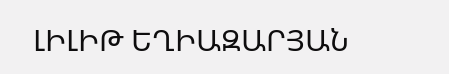ԼԻԼԻԹ ԵՂԻԱԶԱՐՅԱՆ